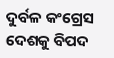ଦୁର୍ବଳ କଂଗ୍ରେସ ଦେଶକୁ ବିପଦ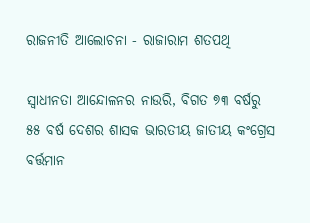ରାଜନୀତି ଆଲୋଚନା - ରାଜାରାମ ଶତପଥି

ସ୍ୱାଧୀନତା ଆନ୍ଦୋଳନର ନାଉରି, ବିଗତ ୭୩ ବର୍ଷରୁ ୫୫ ବର୍ଷ ଦେଶର ଶାସକ ଭାରତୀୟ ଜାତୀୟ କଂଗ୍ରେସ ବର୍ତ୍ତମାନ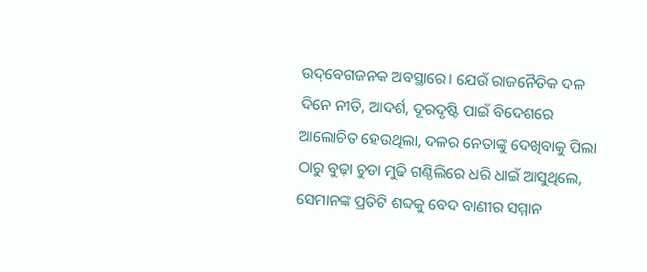ଉଦ୍‌ବେଗଜନକ ଅବସ୍ଥାରେ। ଯେଉଁ ରାଜନୈତିକ ଦଳ ଦିନେ ନୀତି, ଆଦର୍ଶ, ଦୂରଦୃଷ୍ଟି ପାଇଁ ବିଦେଶରେ ଆଲୋଚିତ ହେଉଥିଲା, ଦଳର ନେତାଙ୍କୁ ଦେଖିବାକୁ ପିଲା ଠାରୁ ବୁଢ଼ା ଚୁଡା ମୁଢି ଗଣ୍ଠିଲିରେ ଧରି ଧାଇଁ ଆସୁଥିଲେ, ସେମାନଙ୍କ ପ୍ରତିଟି ଶବ୍ଦକୁ ବେଦ ବାଣୀର ସମ୍ମାନ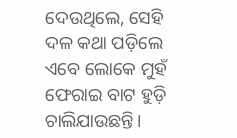ଦେଉଥିଲେ, ସେହି ଦଳ କଥା ପଡ଼ିଲେ ଏବେ ଲୋକେ ମୁହଁ ଫେରାଇ ବାଟ ହୁଡ଼ି ଚାଲିଯାଉଛନ୍ତି।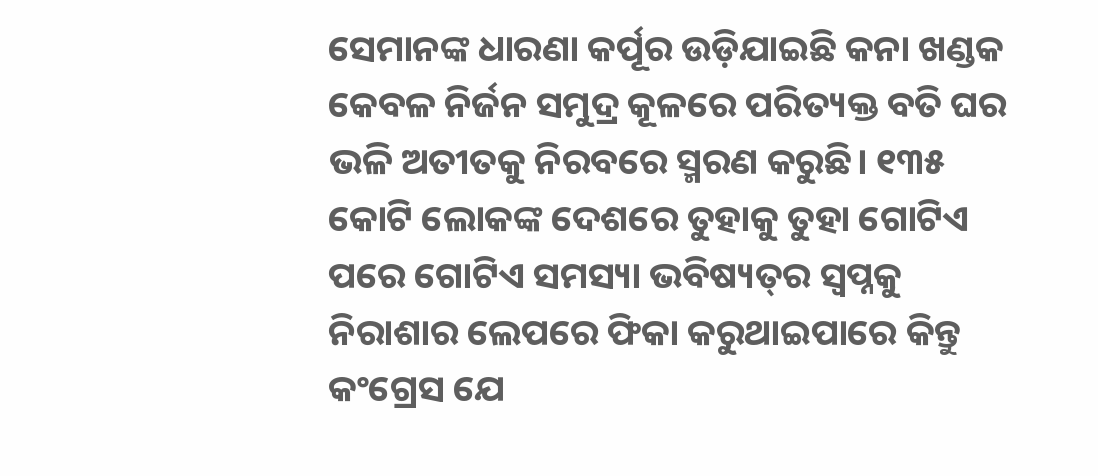ସେମାନଙ୍କ ଧାରଣା କର୍ପୂର ଉଡ଼ିଯାଇଛି କନା ଖଣ୍ଡକ କେବଳ ନିର୍ଜନ ସମୁଦ୍ର କୂଳରେ ପରିତ୍ୟକ୍ତ ବତି ଘର ଭଳି ଅତୀତକୁ ନିରବରେ ସ୍ମରଣ କରୁଛି। ୧୩୫ କୋଟି ଲୋକଙ୍କ ଦେଶରେ ତୁହାକୁ ତୁହା ଗୋଟିଏ ପରେ ଗୋଟିଏ ସମସ୍ୟା ଭବିଷ୍ୟତ୍‌ର ସ୍ୱପ୍ନକୁ ନିରାଶାର ଲେପରେ ଫିକା କରୁଥାଇପାରେ କିନ୍ତୁ କଂଗ୍ରେସ ଯେ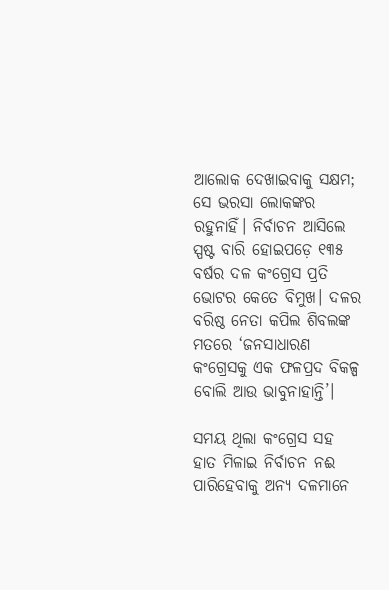ଆଲୋକ ଦେଖାଇବାକୁ ସକ୍ଷମ; ସେ ଭରସା ଲୋକଙ୍କର ରହୁନାହିଁ। ନିର୍ବାଚନ ଆସିଲେ ସ୍ପଷ୍ଟ ବାରି ହୋଇପଡ଼େ ୧୩୫ ବର୍ଷର ଦଳ କଂଗ୍ରେସ ପ୍ରତି ଭୋଟର କେତେ ବିମୁଖ। ଦଳର ବରିଷ୍ଠ ନେତା କପିଲ ଶିବଲଙ୍କ ମତରେ ‘ଜନସାଧାରଣ କଂଗ୍ରେସକୁ ଏକ ଫଳପ୍ରଦ ବିକଳ୍ପ ବୋଲି ଆଉ ଭାବୁନାହାନ୍ତି’।

ସମୟ ଥିଲା କଂଗ୍ରେସ ସହ ହାତ ମିଳାଇ ନିର୍ବାଚନ ନଈ ପାରିହେବାକୁ ଅନ୍ୟ ଦଳମାନେ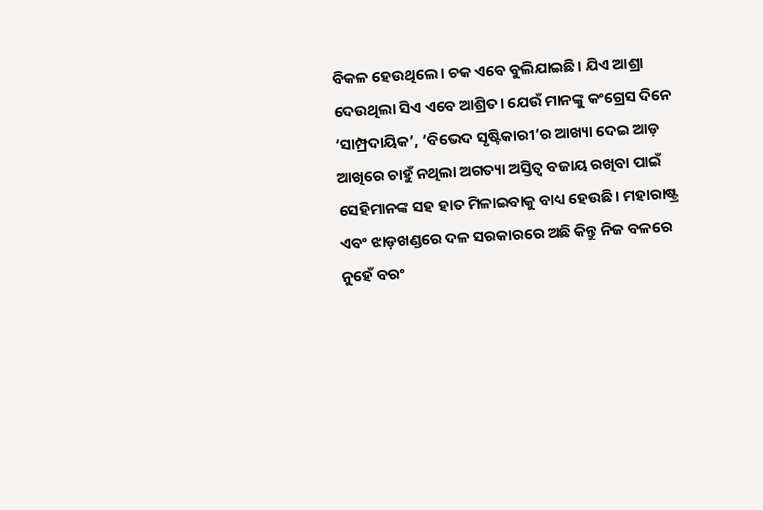ବିକଳ ହେଉଥିଲେ। ଚକ ଏବେ ବୁଲିଯାଇଛି। ଯିଏ ଆଶ୍ରା ଦେଉଥିଲା ସିଏ ଏବେ ଆଶ୍ରିତ। ଯେଉଁ ମାନଙ୍କୁ କଂଗ୍ରେସ ଦିନେ ‘ସାମ୍ପ୍ରଦାୟିକ’, ‘ବିଭେଦ ସୃଷ୍ଟିକାରୀ’ର ଆଖ୍ୟା ଦେଇ ଆଡ଼ ଆଖିରେ ଚାହୁଁ ନଥିଲା ଅଗତ୍ୟା ଅସ୍ତିତ୍ବ ବଜାୟ ରଖିବା ପାଇଁ ସେହିମାନଙ୍କ ସହ ହାତ ମିଳାଇବାକୁ ବାଧ୍ୟ ହେଉଛି। ମହାରାଷ୍ଟ୍ର ଏବଂ ଝାଡ଼ଖଣ୍ଡରେ ଦଳ ସରକାରରେ ଅଛି କିନ୍ତୁ ନିଜ ବଳରେ ନୁହେଁ ବରଂ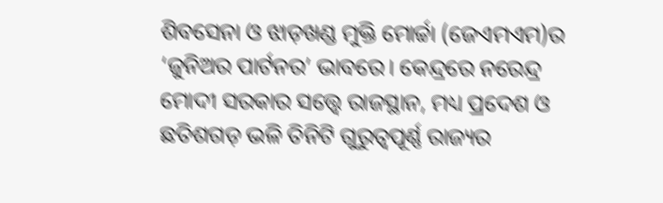ଶିବସେନା ଓ ଝାଡ଼ଖଣ୍ଡ ମୁକ୍ତି ମୋର୍ଚ୍ଚା (ଜେଏମଏମ)ର ‘ଜୁନିଅର ପାର୍ଟନର’ ଭାବରେ। କେନ୍ଦ୍ରରେ ନରେନ୍ଦ୍ର ମୋଦୀ ସରକାର ସତ୍ତ୍ବେ ରାଜସ୍ଥାନ, ମଧ୍ୟ ପ୍ରଦେଶ ଓ ଛତିଶଗଡ଼ ଭଳି ତିନିଟି ଗୁରୁତ୍ୱପୂର୍ଣ୍ଣ ରାଜ୍ୟର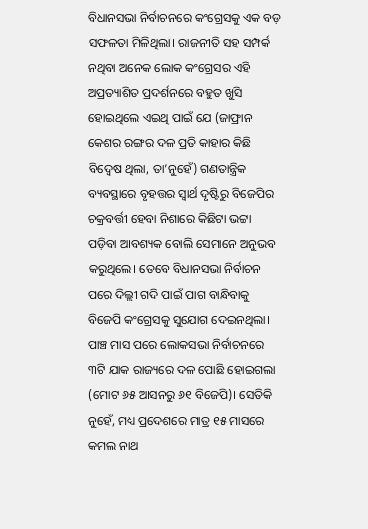ବିଧାନସଭା ନିର୍ବାଚନରେ କଂଗ୍ରେସକୁ ଏକ ବଡ଼ ସଫଳତା ମିଳିଥିଲା। ରାଜନୀତି ସହ ସମ୍ପର୍କ ନଥିବା ଅନେକ ଲୋକ କଂଗ୍ରେସର ଏହି ଅପ୍ରତ୍ୟାଶିତ ପ୍ରଦର୍ଶନରେ ବହୁତ ଖୁସି ହୋଇଥିଲେ ଏଇଥି ପାଇଁ ଯେ (ଜାଫ୍ରାନ କେଶର ରଙ୍ଗର ଦଳ ପ୍ରତି କାହାର କିଛି ବିଦ୍ବେଷ ଥିଲା, ତା’ନୁହେଁ) ଗଣତାନ୍ତ୍ରିକ ବ୍ୟବସ୍ଥାରେ ବୃହତ୍ତର ସ୍ୱାର୍ଥ ଦୃଷ୍ଟିରୁ ବିଜେପିର ଚକ୍ରବର୍ତ୍ତୀ ହେବା ନିଶାରେ କିଛିଟା ଭଟ୍ଟା ପଡ଼ିବା ଆବଶ୍ୟକ ବୋଲି ସେମାନେ ଅନୁଭବ କରୁଥିଲେ। ତେବେ ବିଧାନସଭା ନିର୍ବାଚନ ପରେ ଦିଲ୍ଲୀ ଗଦି ପାଇଁ ପାଗ ବାନ୍ଧିବାକୁ ବିଜେପି କଂଗ୍ରେସକୁ ସୁଯୋଗ ଦେଇନଥିଲା। ପାଞ୍ଚ ମାସ ପରେ ଲୋକସଭା ନିର୍ବାଚନରେ ୩ଟି ଯାକ ରାଜ୍ୟରେ ଦଳ ପୋଛି ହୋଇଗଲା (ମୋଟ ୬୫ ଆସନରୁ ୬୧ ବିଜେପି)। ସେତିକି ନୁହେଁ, ମଧ୍ୟ ପ୍ରଦେଶରେ ମାତ୍ର ୧୫ ମାସରେ କମଲ ନାଥ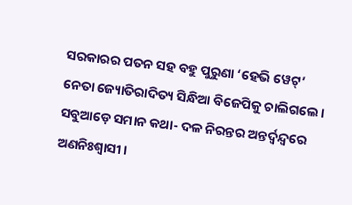ସରକାରର ପତନ ସହ ବହୁ ପୁରୁଣା ‘ହେଭି ୱେଟ୍‌’ ନେତା ଜ୍ୟୋତିରାଦିତ୍ୟ ସିନ୍ଧିଆ ବିଜେପିକୁ ଚାଲିଗଲେ। ସବୁଆଡ଼େ ସମାନ କଥା- ଦଳ ନିରନ୍ତର ଅନ୍ତର୍ଦ୍ୱନ୍ଦ୍ବରେ ଅଣନିଃଶ୍ୱାସୀ।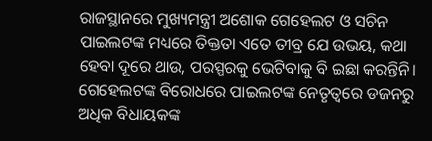ରାଜସ୍ଥାନରେ ମୁଖ୍ୟମନ୍ତ୍ରୀ ଅଶୋକ ଗେହେଲଟ ଓ ସଚିନ ପାଇଲଟଙ୍କ ମଧ୍ୟରେ ତିକ୍ତତା ଏତେ ତୀବ୍ର ଯେ ଉଭୟ, କଥା ହେବା ଦୂରେ ଥାଉ, ପରସ୍ପରକୁ ଭେଟିବାକୁ ବି ଇଛା କରନ୍ତିନି। ଗେହେଲଟଙ୍କ ବିରୋଧରେ ପାଇଲଟଙ୍କ ନେତୃତ୍ୱରେ ଡଜନରୁ ଅଧିକ ବିଧାୟକଙ୍କ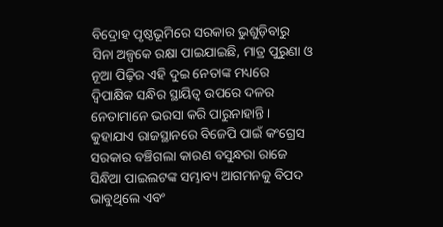ବିଦ୍ରୋହ ପୃଷ୍ଠଭୂମିରେ ସରକାର ଭୁଶୁଡ଼ିବାରୁ ସିନା ଅଳ୍ପକେ ରକ୍ଷା ପାଇଯାଇଛି, ମାତ୍ର ପୁରୁଣା ଓ ନୂଆ ପିଢ଼ିର ଏହି ଦୁଇ ନେତାଙ୍କ ମଧ୍ୟରେ ଦ୍ୱିପାକ୍ଷିକ ସନ୍ଧିର ସ୍ଥାୟିତ୍ୱ ଉପରେ ଦଳର ନେତାମାନେ ଭରସା କରି ପାରୁନାହାନ୍ତି। କୁହାଯାଏ ରାଜସ୍ଥାନରେ ବିଜେପି ପାଇଁ କଂଗ୍ରେସ ସରକାର ବଞ୍ଚିଗଲା କାରଣ ବସୁନ୍ଧରା ରାଜେ ସିନ୍ଧିଆ ପାଇଲଟଙ୍କ ସମ୍ଭାବ୍ୟ ଆଗମନକୁ ବିପଦ ଭାବୁଥିଲେ ଏବଂ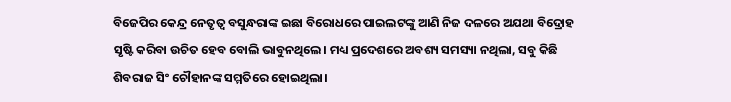ବିଜେପିର କେନ୍ଦ୍ର ନେତୃତ୍ୱ ବସୁନ୍ଧରାଙ୍କ ଇଛା ବିରୋଧରେ ପାଇଲଟଙ୍କୁ ଆଣି ନିଜ ଦଳରେ ଅଯଥା ବିଦ୍ରୋହ ସୃଷ୍ଟି କରିବା ଉଚିତ ହେବ ବୋଲି ଭାବୁନଥିଲେ। ମଧ୍ୟ ପ୍ରଦେଶରେ ଅବଶ୍ୟ ସମସ୍ୟା ନଥିଲା, ସବୁ କିଛି ଶିବରାଜ ସିଂ ଚୌହାନଙ୍କ ସମ୍ମତିରେ ହୋଇଥିଲା।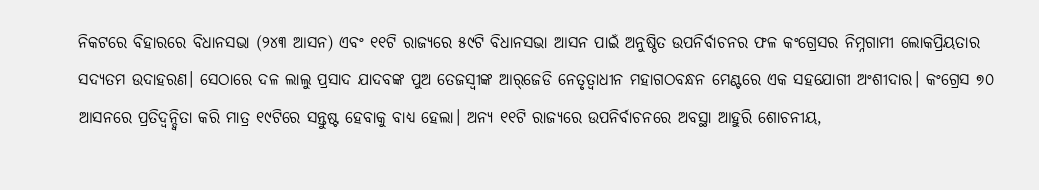ନିକଟରେ ବିହାରରେ ବିଧାନସଭା (୨୪୩ ଆସନ) ଏବଂ ୧୧ଟି ରାଜ୍ୟରେ ୫୯ଟି ବିଧାନସଭା ଆସନ ପାଇଁ ଅନୁଷ୍ଠିତ ଉପନିର୍ବାଚନର ଫଳ କଂଗ୍ରେସର ନିମ୍ନଗାମୀ ଲୋକପ୍ରିୟତାର ସଦ୍ୟତମ ଉଦାହରଣ। ସେଠାରେ ଦଳ ଲାଲୁ ପ୍ରସାଦ ଯାଦବଙ୍କ ପୁଅ ତେଜସ୍ବୀଙ୍କ ଆର୍‌ଜେଡି ନେତୃତ୍ୱାଧୀନ ମହାଗଠବନ୍ଧନ ମେଣ୍ଟରେ ଏକ ସହଯୋଗୀ ଅଂଶୀଦାର। କଂଗ୍ରେସ ୭୦ ଆସନରେ ପ୍ରତିଦ୍ୱନ୍ଦ୍ୱିତା କରି ମାତ୍ର ୧୯ଟିରେ ସନ୍ତୁଷ୍ଟ ହେବାକୁ ବାଧ୍ୟ ହେଲା। ଅନ୍ୟ ୧୧ଟି ରାଜ୍ୟରେ ଉପନିର୍ବାଚନରେ ଅବସ୍ଥା ଆହୁରି ଶୋଚନୀୟ,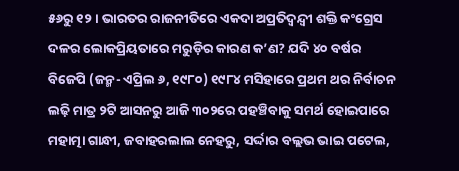୫୬ରୁ ୧୨। ଭାରତର ରାଜନୀତିରେ ଏକଦା ଅପ୍ରତିଦ୍ବନ୍ଦ୍ବୀ ଶକ୍ତି କଂଗ୍ରେସ ଦଳର ଲୋକପ୍ରିୟତାରେ ମରୁଡ଼ିର କାରଣ କ’ଣ? ଯଦି ୪୦ ବର୍ଷର ବିଜେପି (ଜନ୍ମ- ଏପ୍ରିଲ ୬, ୧୯୮୦) ୧୯୮୪ ମସିହାରେ ପ୍ରଥମ ଥର ନିର୍ବାଚନ ଲଢ଼ି ମାତ୍ର ୨ଟି ଆସନରୁ ଆଜି ୩୦୨ରେ ପହଞ୍ଚିବାକୁ ସମର୍ଥ ହୋଇପାରେ ମହାତ୍ମା ଗାନ୍ଧୀ, ଜବାହରଲାଲ ନେହରୁ, ସର୍ଦ୍ଦାର ବଲ୍ଲଭ ଭାଇ ପଟେଲ,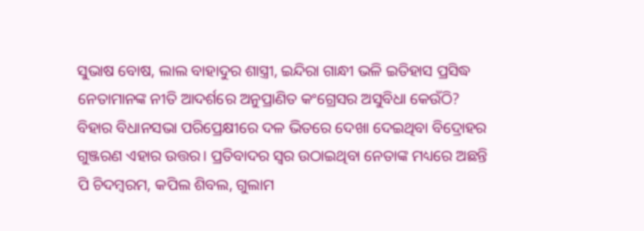ସୁଭାଷ ବୋଷ, ଲାଲ ବାହାଦୁର ଶାସ୍ତ୍ରୀ, ଇନ୍ଦିରା ଗାନ୍ଧୀ ଭଳି ଇତିହାସ ପ୍ରସିଦ୍ଧ ନେତାମାନଙ୍କ ନୀତି ଆଦର୍ଶରେ ଅନୁପ୍ରାଣିତ କଂଗ୍ରେସର ଅସୁବିଧା କେଉଁଠି? ବିହାର ବିଧାନସଭା ପରିପ୍ରେକ୍ଷୀରେ ଦଳ ଭିତରେ ଦେଖା ଦେଇଥିବା ବିଦ୍ରୋହର ଗୁଞ୍ଜରଣ ଏହାର ଉତ୍ତର। ପ୍ରତିବାଦର ସ୍ୱର ଉଠାଇଥିବା ନେତାଙ୍କ ମଧ୍ୟରେ ଅଛନ୍ତି ପି ଚିଦମ୍ବରମ, କପିଲ ଶିବଲ, ଗୁଲାମ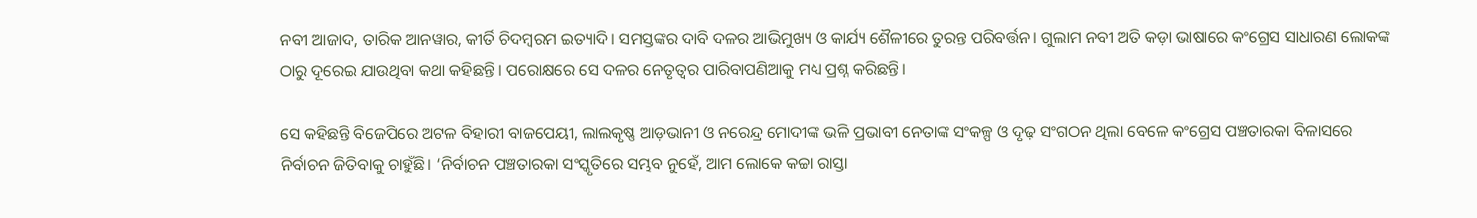ନବୀ ଆଜାଦ, ତାରିକ ଆନୱାର, କୀର୍ତି ଚିଦମ୍ବରମ ଇତ୍ୟାଦି। ସମସ୍ତଙ୍କର ଦାବି ଦଳର ଆଭିମୁଖ୍ୟ ଓ କାର୍ଯ୍ୟ ଶୈଳୀରେ ତୁରନ୍ତ ପରିବର୍ତ୍ତନ। ଗୁଲାମ ନବୀ ଅତି କଡ଼ା ଭାଷାରେ କଂଗ୍ରେସ ସାଧାରଣ ଲୋକଙ୍କ ଠାରୁ ଦୂରେଇ ଯାଉଥିବା କଥା କହିଛନ୍ତି। ପରୋକ୍ଷରେ ସେ ଦଳର ନେତୃତ୍ବର ପାରିବାପଣିଆକୁ ମଧ୍ୟ ପ୍ରଶ୍ନ କରିଛନ୍ତି।

ସେ କହିଛନ୍ତି ବିଜେପିରେ ଅଟଳ ବିହାରୀ ବାଜପେୟୀ, ଲାଲକୃଷ୍ଣ ଆଡ଼ଭାନୀ ଓ ନରେନ୍ଦ୍ର ମୋଦୀଙ୍କ ଭଳି ପ୍ରଭାବୀ ନେତାଙ୍କ ସଂକଳ୍ପ ଓ ଦୃଢ଼ ସଂଗଠନ ଥିଲା ବେଳେ କଂଗ୍ରେସ ପଞ୍ଚତାରକା ବିଳାସରେ ନିର୍ବାଚନ ଜିତିବାକୁ ଚାହୁଁଛି। ‘ନିର୍ବାଚନ ପଞ୍ଚତାରକା ସଂସ୍କୃତିରେ ସମ୍ଭବ ନୁହେଁ, ଆମ ଲୋକେ କଚ୍ଚା ରାସ୍ତା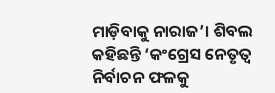ମାଡ଼ିବାକୁ ନାରାଜ’। ଶିବଲ କହିଛନ୍ତି ‘କଂଗ୍ରେସ ନେତୃତ୍ୱ ନିର୍ବାଚନ ଫଳକୁ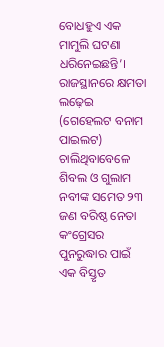ବୋଧହୁଏ ଏକ ମାମୁଲି ଘଟଣା ଧରିନେଇଛନ୍ତି’। ରାଜସ୍ଥାନରେ କ୍ଷମତା ଲଢ଼େଇ (ଗେହେଲଟ ବନାମ ପାଇଲଟ) ଚାଲିଥିବାବେଳେ ଶିବଲ ଓ ଗୁଲାମ ନବୀଙ୍କ ସମେତ ୨୩ ଜଣ ବରିଷ୍ଠ ନେତା କଂଗ୍ରେସର ପୁନରୁଦ୍ଧାର ପାଇଁ ଏକ ବିସ୍ତୃତ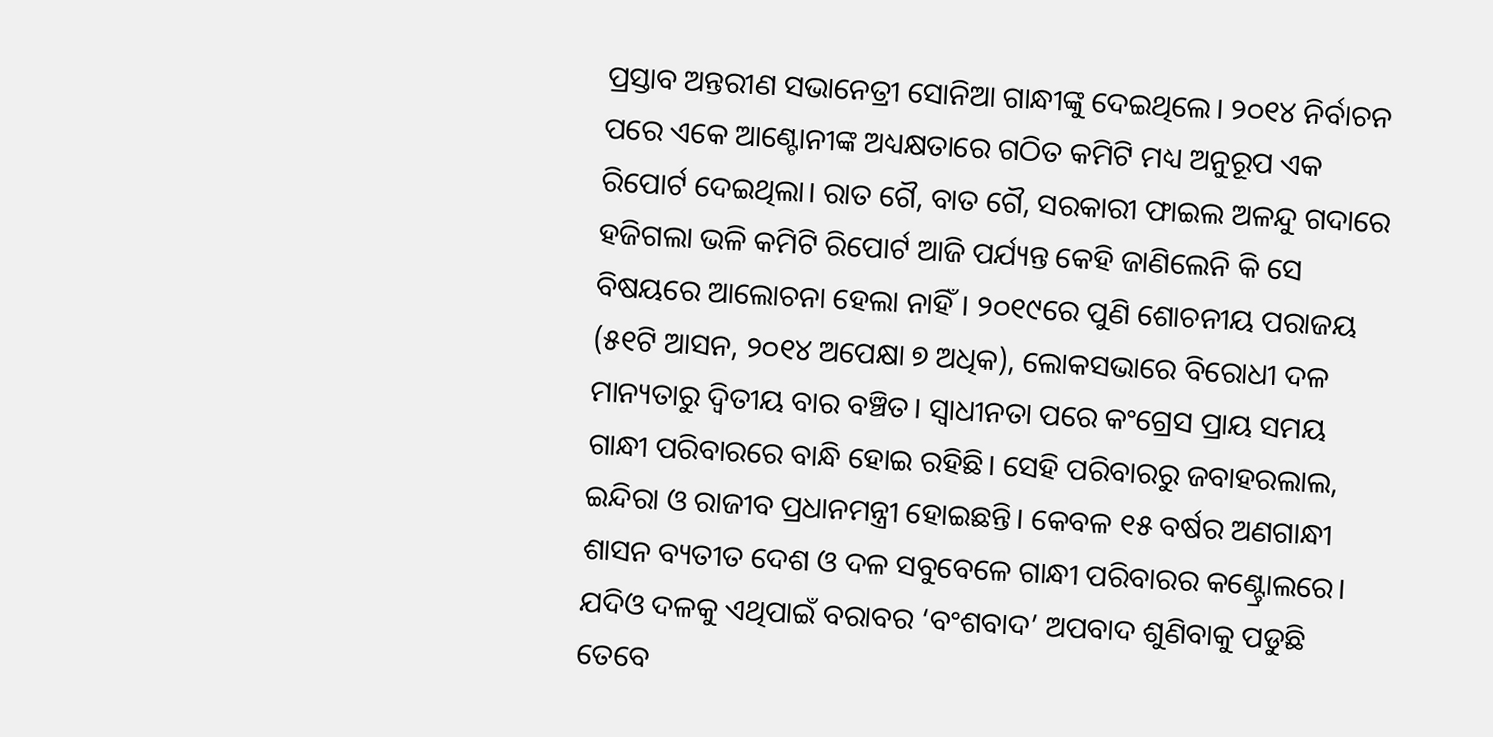ପ୍ରସ୍ତାବ ଅନ୍ତରୀଣ ସଭାନେତ୍ରୀ ସୋନିଆ ଗାନ୍ଧୀଙ୍କୁ ଦେଇଥିଲେ। ୨୦୧୪ ନିର୍ବାଚନ ପରେ ଏକେ ଆଣ୍ଟୋନୀଙ୍କ ଅଧ୍ୟକ୍ଷତାରେ ଗଠିତ କମିଟି ମଧ୍ୟ ଅନୁରୂପ ଏକ ରିପୋର୍ଟ ଦେଇଥିଲା। ରାତ ଗୈ, ବାତ ଗୈ, ସରକାରୀ ଫାଇଲ ଅଳନ୍ଦୁ ଗଦାରେ ହଜିଗଲା ଭଳି କମିଟି ରିପୋର୍ଟ ଆଜି ପର୍ଯ୍ୟନ୍ତ କେହି ଜାଣିଲେନି କି ସେ ବିଷୟରେ ଆଲୋଚନା ହେଲା ନାହିଁ। ୨୦୧୯ରେ ପୁଣି ଶୋଚନୀୟ ପରାଜୟ (୫୧ଟି ଆସନ, ୨୦୧୪ ଅପେକ୍ଷା ୭ ଅଧିକ), ଲୋକସଭାରେ ବିରୋଧୀ ଦଳ ମାନ୍ୟତାରୁ ଦ୍ୱିତୀୟ ବାର ବଞ୍ଚିତ। ସ୍ୱାଧୀନତା ପରେ କଂଗ୍ରେସ ପ୍ରାୟ ସମୟ ଗାନ୍ଧୀ ପରିବାରରେ ବାନ୍ଧି ହୋଇ ରହିଛି। ସେହି ପରିବାରରୁ ଜବାହରଲାଲ, ଇନ୍ଦିରା ଓ ରାଜୀବ ପ୍ରଧାନମନ୍ତ୍ରୀ ହୋଇଛନ୍ତି। କେବଳ ୧୫ ବର୍ଷର ଅଣଗାନ୍ଧୀ ଶାସନ ବ୍ୟତୀତ ଦେଶ ଓ ଦଳ ସବୁବେଳେ ଗାନ୍ଧୀ ପରିବାରର କଣ୍ଟ୍ରୋଲରେ। ଯଦିଓ ଦଳକୁ ଏଥିପାଇଁ ବରାବର ‘ବଂଶବାଦ’ ଅପବାଦ ଶୁଣିବାକୁ ପଡୁଛି ତେବେ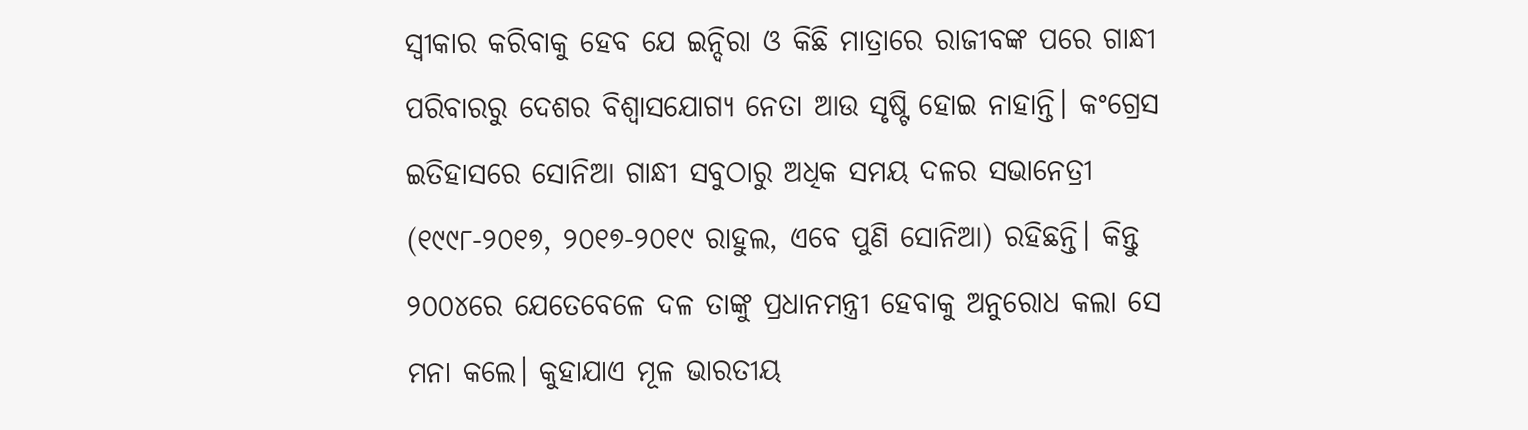ସ୍ୱୀକାର କରିବାକୁ ହେବ ଯେ ଇନ୍ଦିରା ଓ କିଛି ମାତ୍ରାରେ ରାଜୀବଙ୍କ ପରେ ଗାନ୍ଧୀ ପରିବାରରୁ ଦେଶର ବିଶ୍ୱାସଯୋଗ୍ୟ ନେତା ଆଉ ସୃଷ୍ଟି ହୋଇ ନାହାନ୍ତି। କଂଗ୍ରେସ ଇତିହାସରେ ସୋନିଆ ଗାନ୍ଧୀ ସବୁଠାରୁ ଅଧିକ ସମୟ ଦଳର ସଭାନେତ୍ରୀ (୧୯୯୮-୨୦୧୭, ୨୦୧୭-୨୦୧୯ ରାହୁଲ, ଏବେ ପୁଣି ସୋନିଆ) ରହିଛନ୍ତି। କିନ୍ତୁ ୨୦୦୪ରେ ଯେତେବେଳେ ଦଳ ତାଙ୍କୁ ପ୍ରଧାନମନ୍ତ୍ରୀ ହେବାକୁ ଅନୁରୋଧ କଲା ସେ ମନା କଲେ। କୁହାଯାଏ ମୂଳ ଭାରତୀୟ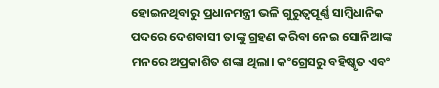ହୋଇନଥିବାରୁ ପ୍ରଧାନମନ୍ତ୍ରୀ ଭଳି ଗୁରୁତ୍ୱପୂର୍ଣ୍ଣ ସାମ୍ବିଧାନିକ ପଦରେ ଦେଶବାସୀ ତାଙ୍କୁ ଗ୍ରହଣ କରିବା ନେଇ ସୋନିଆଙ୍କ ମନରେ ଅପ୍ରକାଶିତ ଶଙ୍କା ଥିଲା। କଂଗ୍ରେସରୁ ବହିଷ୍କୃତ ଏବଂ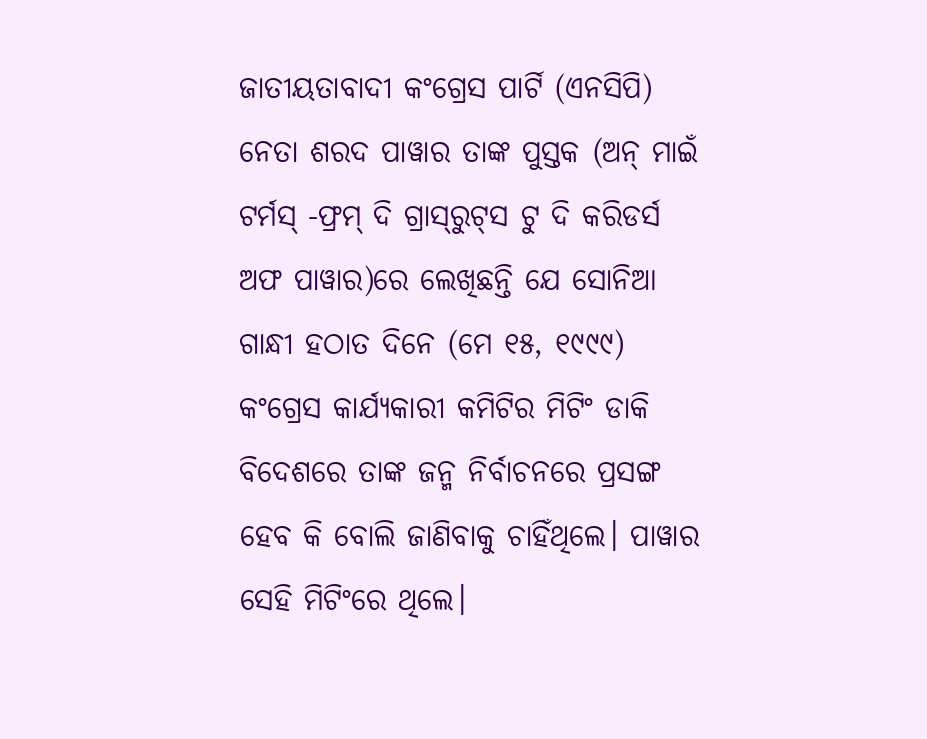ଜାତୀୟତାବାଦୀ କଂଗ୍ରେସ ପାର୍ଟି (ଏନସିପି) ନେତା ଶରଦ ପାୱାର ତାଙ୍କ ପୁସ୍ତକ (ଅନ୍‌ ମାଇଁ ଟର୍ମସ୍‌ -ଫ୍ରମ୍‌ ଦି ଗ୍ରାସ୍‌ରୁଟ୍‌ସ ଟୁ ଦି କରିଡର୍ସ ଅଫ ପାୱାର)ରେ ଲେଖିଛନ୍ତି ଯେ ସୋନିଆ ଗାନ୍ଧୀ ହଠାତ ଦିନେ (ମେ ୧୫, ୧୯୯୯) କଂଗ୍ରେସ କାର୍ଯ୍ୟକାରୀ କମିଟିର ମିଟିଂ ଡାକି ବିଦେଶରେ ତାଙ୍କ ଜନ୍ମ ନିର୍ବାଚନରେ ପ୍ରସଙ୍ଗ ହେବ କି ବୋଲି ଜାଣିବାକୁ ଚାହିଁଥିଲେ। ପାୱାର ସେହି ମିଟିଂରେ ଥିଲେ।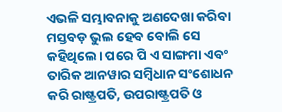ଏଭଳି ସମ୍ଭାବନାକୁ ଅଣଦେଖା କରିବା ମସ୍ତବଡ଼ ଭୁଲ ହେବ ବୋଲି ସେ କହିଥିଲେ। ପରେ ପି ଏ ସାଙ୍ଗମା ଏବଂ ତାରିକ ଆନୱାର ସମ୍ବିଧାନ ସଂଶୋଧନ କରି ରାଷ୍ଟ୍ରପତି, ଉପରାଷ୍ଟ୍ରପତି ଓ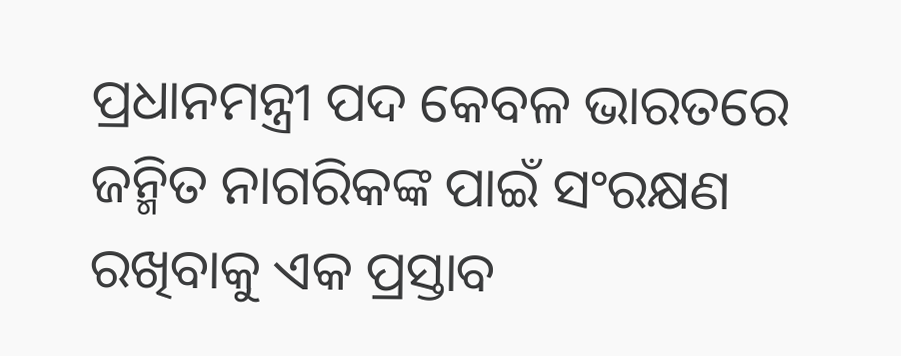ପ୍ରଧାନମନ୍ତ୍ରୀ ପଦ କେବଳ ଭାରତରେ ଜନ୍ମିତ ନାଗରିକଙ୍କ ପାଇଁ ସଂରକ୍ଷଣ ରଖିବାକୁ ଏକ ପ୍ରସ୍ତାବ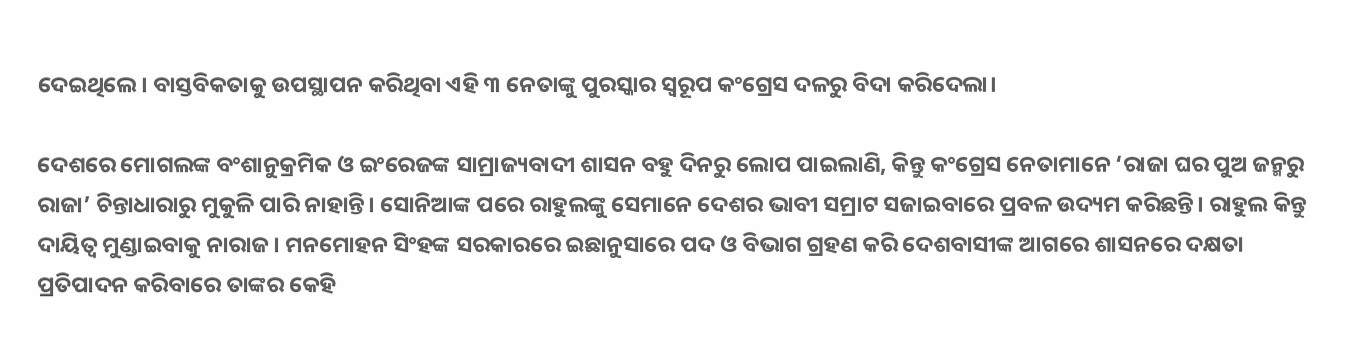ଦେଇଥିଲେ। ବାସ୍ତବିକତାକୁ ଉପସ୍ଥାପନ କରିଥିବା ଏହି ୩ ନେତାଙ୍କୁ ପୁରସ୍କାର ସ୍ୱରୂପ କଂଗ୍ରେସ ଦଳରୁ ବିଦା କରିଦେଲା।

ଦେଶରେ ମୋଗଲଙ୍କ ବଂଶାନୁକ୍ରମିକ ଓ ଇଂରେଜଙ୍କ ସାମ୍ରାଜ୍ୟବାଦୀ ଶାସନ ବହୁ ଦିନରୁ ଲୋପ ପାଇଲାଣି, କିନ୍ତୁ କଂଗ୍ରେସ ନେତାମାନେ ‘ରାଜା ଘର ପୁଅ ଜନ୍ମରୁ ରାଜା’ ଚିନ୍ତାଧାରାରୁ ମୁକୁଳି ପାରି ନାହାନ୍ତି। ସୋନିଆଙ୍କ ପରେ ରାହୁଲଙ୍କୁ ସେମାନେ ଦେଶର ଭାବୀ ସମ୍ରାଟ ସଜାଇବାରେ ପ୍ରବଳ ଉଦ୍ୟମ କରିଛନ୍ତି। ରାହୁଲ କିନ୍ତୁ ଦାୟିତ୍ୱ ମୁଣ୍ଡାଇବାକୁ ନାରାଜ। ମନମୋହନ ସିଂହଙ୍କ ସରକାରରେ ଇଛାନୁସାରେ ପଦ ଓ ବିଭାଗ ଗ୍ରହଣ କରି ଦେଶବାସୀଙ୍କ ଆଗରେ ଶାସନରେ ଦକ୍ଷତା ପ୍ରତିପାଦନ କରିବାରେ ତାଙ୍କର କେହି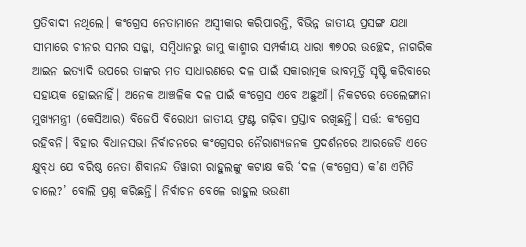ପ୍ରତିବାଦୀ ନଥିଲେ। କଂଗ୍ରେସ ନେତାମାନେ ଅସ୍ବୀକାର କରିପାରନ୍ତି, ବିଭିନ୍ନ ଜାତୀୟ ପ୍ରସଙ୍ଗ ଯଥା ସୀମାରେ ଚୀନର ସମର ସଜ୍ଜା, ସମ୍ବିଧାନରୁ ଜାମୁ କାଶ୍ମୀର ସମ୍ପର୍କୀୟ ଧାରା ୩୭୦ର ଉଚ୍ଛେଦ, ନାଗରିକ ଆଇନ ଇତ୍ୟାଦି ଉପରେ ତାଙ୍କର ମତ ସାଧାରଣରେ ଦଳ ପାଇଁ ସକାରାତ୍ମକ ଭାବମୂର୍ତ୍ତି ସୃଷ୍ଟି କରିବାରେ ସହାୟକ ହୋଇନାହିଁ। ଅନେକ ଆଞ୍ଚଳିକ ଦଳ ପାଇଁ କଂଗ୍ରେସ ଏବେ ଅଛୁଆଁ। ନିକଟରେ ତେଲେଙ୍ଗାନା ମୁଖ୍ୟମନ୍ତ୍ରୀ (କେସିଆର) ବିଜେପି ବିରୋଧୀ ଜାତୀୟ ଫ୍ରଣ୍ଟ ଗଢ଼ିବା ପ୍ରସ୍ତାବ ରଖିଛନ୍ତି। ସର୍ତ୍ତ: କଂଗ୍ରେସ ରହିବନି। ବିହାର ବିଧାନସଭା ନିର୍ବାଚନରେ କଂଗ୍ରେସର ନୈରାଶ୍ୟଜନକ ପ୍ରଦର୍ଶନରେ ଆରଜେଡି ଏତେ କ୍ଷୁବ୍‌ଧ ଯେ ବରିଷ୍ଠ ନେତା ଶିବାନନ୍ଦ ତିୱାରୀ ରାହୁଲଙ୍କୁ କଟାକ୍ଷ କରି ‘ଦଳ (କଂଗ୍ରେସ) କ’ଣ ଏମିତି ଚାଲେ?’ ବୋଲି ପ୍ରଶ୍ନ କରିଛନ୍ତି। ନିର୍ବାଚନ ବେଳେ ରାହୁଲ ଭଉଣୀ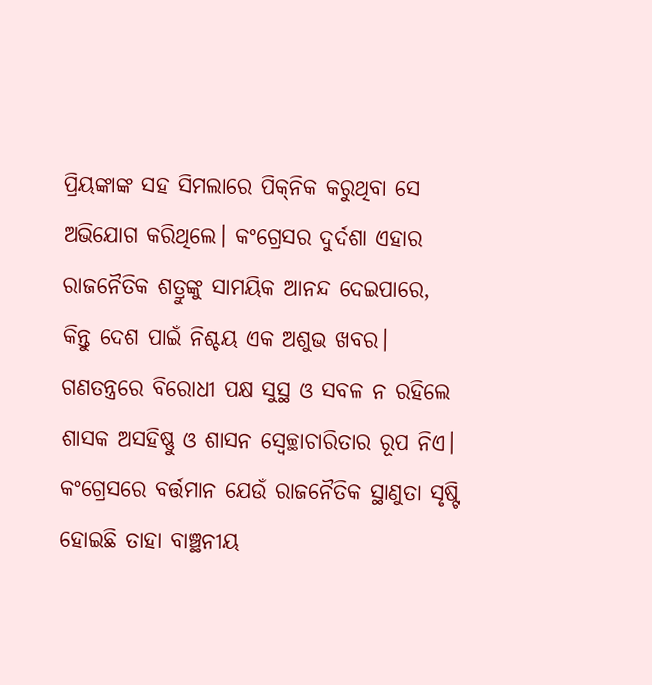ପ୍ରିୟଙ୍କାଙ୍କ ସହ ସିମଲାରେ ପିକ୍‌ନିକ କରୁଥିବା ସେ ଅଭିଯୋଗ କରିଥିଲେ। କଂଗ୍ରେସର ଦୁର୍ଦଶା ଏହାର ରାଜନୈତିକ ଶତ୍ରୁଙ୍କୁ ସାମୟିକ ଆନନ୍ଦ ଦେଇପାରେ, କିନ୍ତୁ ଦେଶ ପାଇଁ ନିଶ୍ଚୟ ଏକ ଅଶୁଭ ଖବର। ଗଣତନ୍ତ୍ରରେ ବିରୋଧୀ ପକ୍ଷ ସୁସ୍ଥ ଓ ସବଳ ନ ରହିଲେ ଶାସକ ଅସହିଷ୍ଣୁ ଓ ଶାସନ ସ୍ୱେଚ୍ଛାଚାରିତାର ରୂପ ନିଏ। କଂଗ୍ରେସରେ ବର୍ତ୍ତମାନ ଯେଉଁ ରାଜନୈତିକ ସ୍ଥାଣୁତା ସୃଷ୍ଟି ହୋଇଛି ତାହା ବାଞ୍ଛନୀୟ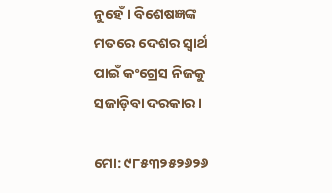ନୁହେଁ। ବିଶେଷଜ୍ଞଙ୍କ ମତରେ ଦେଶର ସ୍ୱାର୍ଥ ପାଇଁ କଂଗ୍ରେସ ନିଜକୁ ସଜାଡ଼ିବା ଦରକାର।

ମୋ: ୯୮୫୩୨୫୨୬୨୬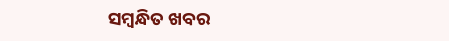ସମ୍ବନ୍ଧିତ ଖବର